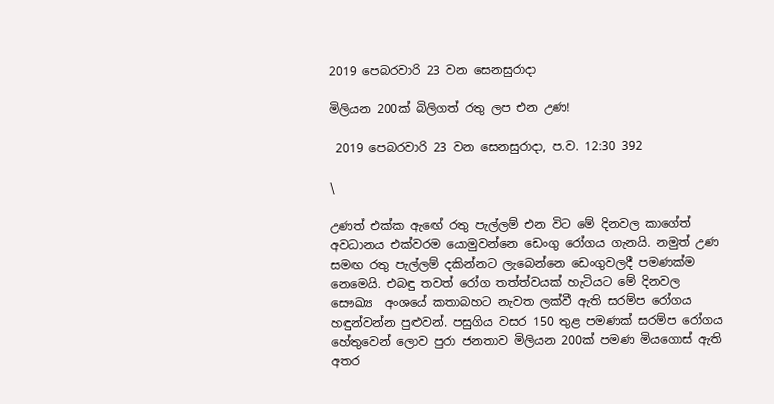2019 පෙබරවාරි 23 වන සෙනසුරාදා

මිලියන 200ක් බිලිගත් රතු ලප එන උණ!

 2019 පෙබරවාරි 23 වන සෙනසුරාදා, ප.ව. 12:30 392

\

උණත් එක්ක ඇඟේ රතු පැල්ලම් එන විට මේ දිනවල කාගේත් අවධානය එක්වරම යොමුවන්නෙ ඩෙංගු රෝගය ගැනයි. නමුත් උණ සමඟ රතු පැල්ලම් දකින්නට ලැබෙන්නෙ ඩෙංගුවලදී පමණක්ම නෙමෙයි. එබඳු තවත් රෝග තත්ත්වයක් හැටියට මේ දිනවල සෞඛ්‍ය  අංශයේ කතාබහට නැවත ලක්වී ඇති සරම්ප රෝගය හඳුන්වන්න පුළුවන්. පසුගිය වසර 150 තුළ පමණක් සරම්ප රෝගය හේතුවෙන් ලොව පුරා ජනතාව මිලියන 200ක් පමණ මියගොස් ඇති අතර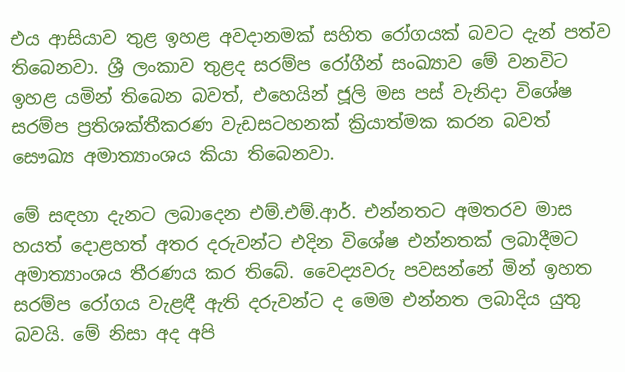එය ආසියාව තුළ ඉහළ අවදානමක් සහිත රෝගයක් බවට දැන් පත්ව තිබෙනවා. ශ්‍රී ලංකාව තුළද සරම්ප රෝගීන් සංඛ්‍යාව මේ වනවිට ඉහළ යමින් තිබෙන බවත්, එහෙයින් ජූලි මස පස් වැනිදා විශේෂ සරම්ප ප්‍රතිශක්තීකරණ වැඩසටහනක් ක්‍රියාත්මක කරන බවත් සෞඛ්‍ය අමාත්‍යාංශය කියා තිබෙනවා.

මේ සඳහා දැනට ලබාදෙන එම්.එම්.ආර්. එන්නතට අමතරව මාස හයත් දොළහත් අතර දරුවන්ට එදින විශේෂ එන්නතක් ලබාදීමට අමාත්‍යාංශය තීරණය කර තිබේ. වෛද්‍යවරු පවසන්නේ මින් ඉහත සරම්ප රෝගය වැළඳී ඇති දරුවන්ට ද මෙම එන්නත ලබාදිය යුතු බවයි. මේ නිසා අද අපි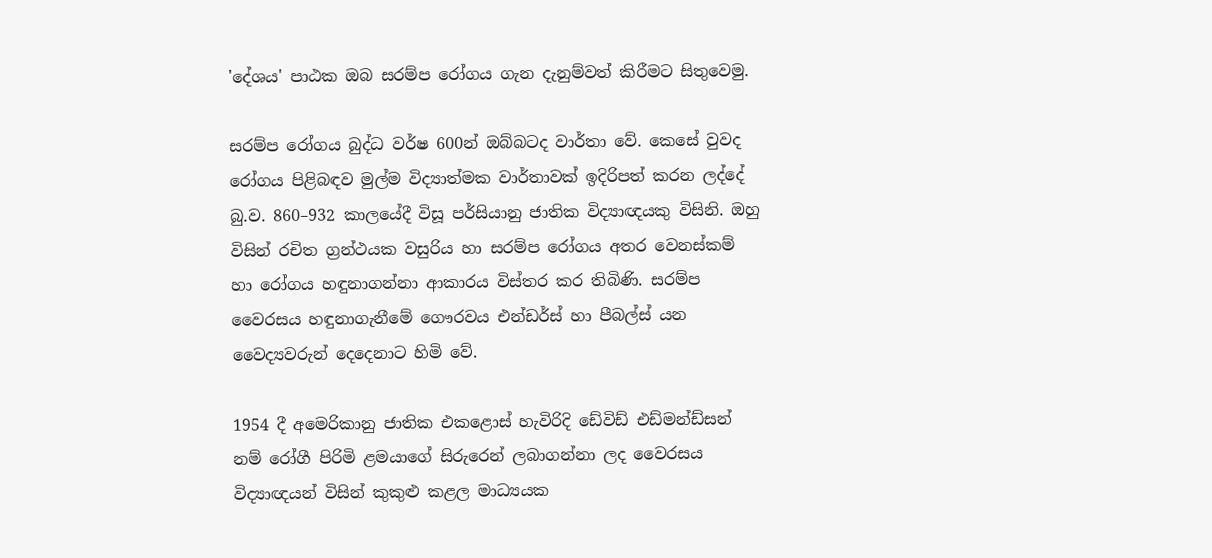'දේශය' පාඨක ඔබ සරම්ප රෝගය ගැන දැනුම්වත් කිරීමට සිතුවෙමු.

සරම්ප රෝගය බුද්ධ වර්ෂ 600න් ඔබ්බටද වාර්තා වේ. කෙසේ වුවද රෝගය පිළිබඳව මුල්ම විද්‍යාත්මක වාර්තාවක් ඉදිරිපත් කරන ලද්දේ බු.ව. 860–932 කාලයේදී විසූ පර්සියානු ජාතික විද්‍යාඥයකු විසිනි. ඔහු විසින් රචිත ග්‍රන්ථයක වසුරිය හා සරම්ප රෝගය අතර වෙනස්කම් හා රෝගය හඳුනා‍ගන්නා ආකාරය විස්තර කර තිබිණි. සරම්ප වෛරසය හඳුනාගැනීමේ ගෞරවය එන්ඩර්ස් හා පීබල්ස් යන වෛද්‍යවරුන් දෙදෙනාට හිමි වේ.

1954 දී අමෙරිකානු ජාතික එකළොස් හැවිරිදි ඩේවිඩ් එඩ්මන්ඩ්සන් නම් රෝගී පිරිමි ළමයාගේ සිරුරෙන් ලබාගන්නා ලද වෛරසය විද්‍යාඥයන් විසින් කුකුළු කළල මාධ්‍යයක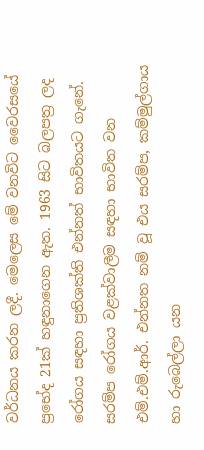වර්ධනය කරන ලදී. මෙලෙස මේ වනවිට වෛරසයේ ප්‍රභේද 21ක් හඳුනාගෙන ඇත. 1963 සිට බලපත්‍ර ලද රෝගය සඳහා ප්‍රතිශක්ති එන්නත් භාවිතයට ගැනේ. සරම්ප රෝගය වළක්වාලීම සඳහා භාවිත වන එම්.එම්.ආර්. එන්නත නම් වූ එය සරම්ප, කම්මුල්ගාය හා රුබෙල්ලා යන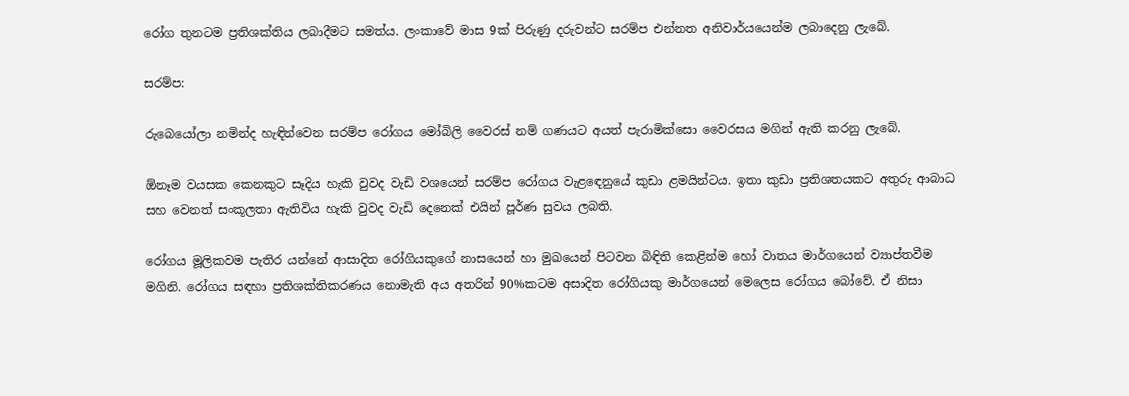රෝග තුනටම ප්‍රතිශක්තිය ලබාදීමට සමත්ය. ලංකාවේ මාස 9ක් පිරුණු දරුවන්ට සරම්ප එන්නත අනිවාර්යයෙන්ම ලබාදෙනු ලැබේ.

සරම්ප:

රුබෙයෝලා නමින්ද හැඳින්වෙන සරම්ප රෝගය මෝබිලි වෛරස් නම් ගණයට අයත් පැරාමික්සො වෛරසය මගින් ඇති කරනු ලැබේ.

ඕනෑම වයසක කෙනකුට සෑදිය හැකි වුවද වැඩි වශයෙන් සරම්ප රෝගය වැළඳෙනුයේ කුඩා ළමයින්ටය. ඉතා කුඩා ප්‍රතිශතයකට අතුරු ආබාධ සහ වෙනත් සංකූලතා ඇතිවිය හැකි වුවද වැඩි දෙනෙක් එයින් පූර්ණ සුවය ලබති.

රෝගය මූලිකවම පැතිර යන්නේ ආසාදිත රෝගියකුගේ නාසයෙන් හා මුඛයෙන් පිටවන බිඳිති කෙළින්ම හෝ වාතය මාර්ගයෙන් ව්‍යාප්තවීම මගිනි. රෝගය සඳහා ප්‍රතිශක්තිකරණය නොමැති අය අතරින් 90%කටම අසාදිත රෝගියකු මාර්ගයෙන් මෙලෙස රෝගය බෝවේ. ඒ නිසා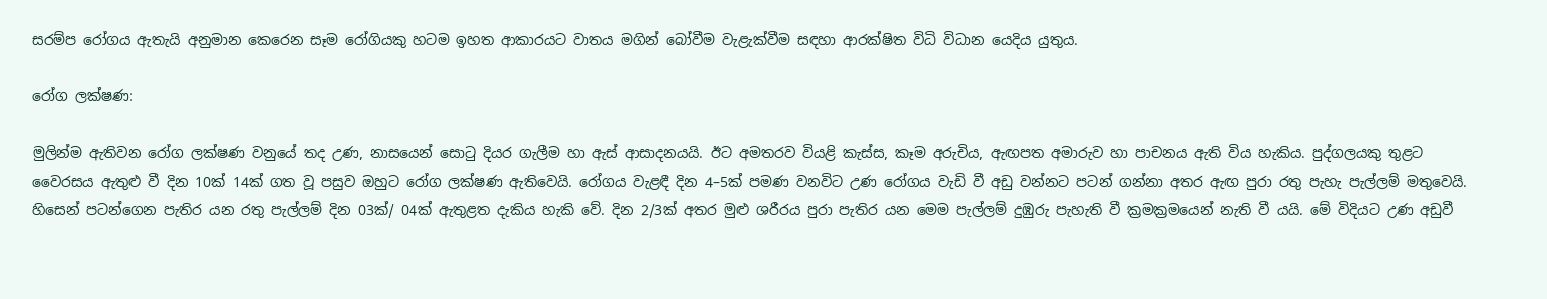සරම්ප රෝගය ඇතැයි අනුමාන කෙරෙන සෑම රෝගියකු හටම ඉහත ආකාරයට වාතය මගින් බෝවීම වැළැක්වීම සඳහා ආරක්ෂිත විධි විධාන යෙදිය යුතුය.

රෝග ලක්ෂණ:

මුලින්ම ඇතිවන රෝග ලක්ෂණ වනුයේ තද උණ, නාසයෙන් සොටු දියර ගැලීම හා ඇස් ආසාදනයයි. ඊට අමතරව වියළි කැස්ස, කෑම අරුචිය, ඇඟපත අමාරුව හා පාචනය ඇති විය හැකිය. පුද්ගලයකු තුළට වෛරසය ඇතුළු වී දින 10ක් 14ක් ගත වූ පසුව ඔහුට රෝග ලක්ෂණ ඇතිවෙයි. රෝගය වැළඳී දින 4–5ක් පමණ වනවිට උණ රෝගය වැඩි වී අඩු වන්නට පටන් ගන්නා අතර ඇඟ පුරා රතු පැහැ පැල්ලම් මතුවෙයි. හිසෙන් පටන්ගෙන පැතිර යන රතු පැල්ලම් දින 03ක්/ 04ක් ඇතුළත දැකිය හැකි වේ. දින 2/3ක් අතර මුළු ශරීරය පුරා පැතිර යන මෙම පැල්ලම් දුඹුරු පැහැති වී ක්‍රමක්‍රමයෙන් නැති වී යයි. මේ විදියට උණ අඩුවී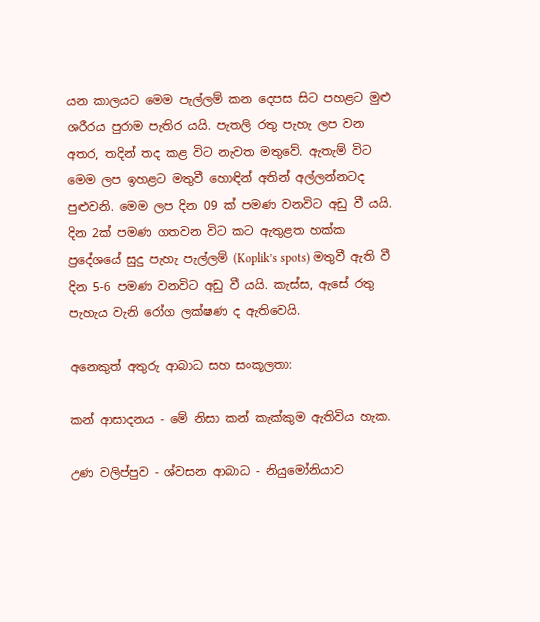යන කාලයට මෙම පැල්ලම් කන දෙපස සිට පහළට මුළු ශරීරය පුරාම පැතිර යයි. පැතලි රතු පැහැ ලප වන අතර, තදින් තද කළ විට නැවත මතුවේ. ඇතැම් විට මෙම ලප ඉහළට මතුවී හොඳින් අතින් අල්ලන්නටද පුළුවනි. මෙම ලප දින 09 ක් පමණ වනවිට අඩු වී යයි. දින 2ක් පමණ ගතවන විට කට ඇතුළත හක්ක ප්‍රදේශයේ සුදු පැහැ පැල්ලම් (Koplik’s spots) මතුවී ඇති වී දින 5-6 පමණ වනවිට අඩු වී යයි. කැස්ස, ඇසේ රතු පැහැය වැනි රෝග ලක්ෂණ ද ඇතිවෙයි.

අනෙකුත් අතුරු ආබාධ සහ සංකූලතා:

කන් ආසාදනය - මේ නිසා කන් කැක්කුම ඇතිවිය හැක.

උණ වලිප්පුව - ශ්වසන ආබාධ - නියුමෝනියාව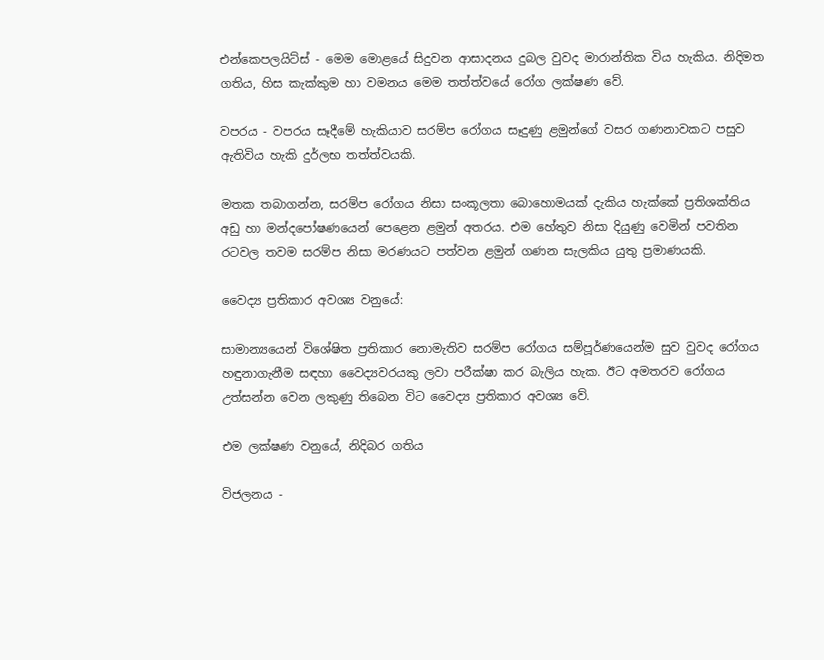එන්කෙපලයිට්ස් - මෙම මොළයේ සිදුවන ආසාදනය දුබල වුවද මාරාන්තික විය හැකිය. නිදිමත ගතිය, හිස කැක්කුම හා වමනය මෙම තත්ත්වයේ රෝග ලක්ෂණ වේ.

වපරය - වපරය සෑදීමේ හැකියාව සරම්ප රෝගය සෑදුණු ළමුන්ගේ වසර ගණනාවකට පසුව ඇතිවිය හැකි දුර්ලභ තත්ත්වයකි.

මතක තබාගන්න, සරම්ප රෝගය නිසා සංකූලතා බොහොමයක් දැකිය හැක්කේ ප්‍රතිශක්තිය අඩු හා මන්දපෝෂණයෙන් පෙළෙන ළමුන් අතරය. එම හේතුව නිසා දියුණු වෙමින් පවතින රටවල තවම සරම්ප නිසා මරණයට පත්වන ළමුන් ගණන සැලකිය යුතු ප්‍රමාණයකි.

වෛද්‍ය ප්‍රතිකාර අවශ්‍ය වනුයේ:

සාමාන්‍යයෙන් විශේෂිත ප්‍රතිකාර නොමැතිව සරම්ප රෝගය සම්පූර්ණයෙන්ම සුව වුවද රෝගය හඳුනාගැනීම සඳහා වෛද්‍යවරයකු ලවා පරීක්ෂා කර බැලිය හැක. ඊට අමතරව රෝගය උත්සන්න වෙන ලකුණු තිබෙන විට වෛද්‍ය ප්‍රතිකාර අවශ්‍ය වේ.

එම ලක්ෂණ වනුයේ, නිදිබර ගතිය

විජලනය -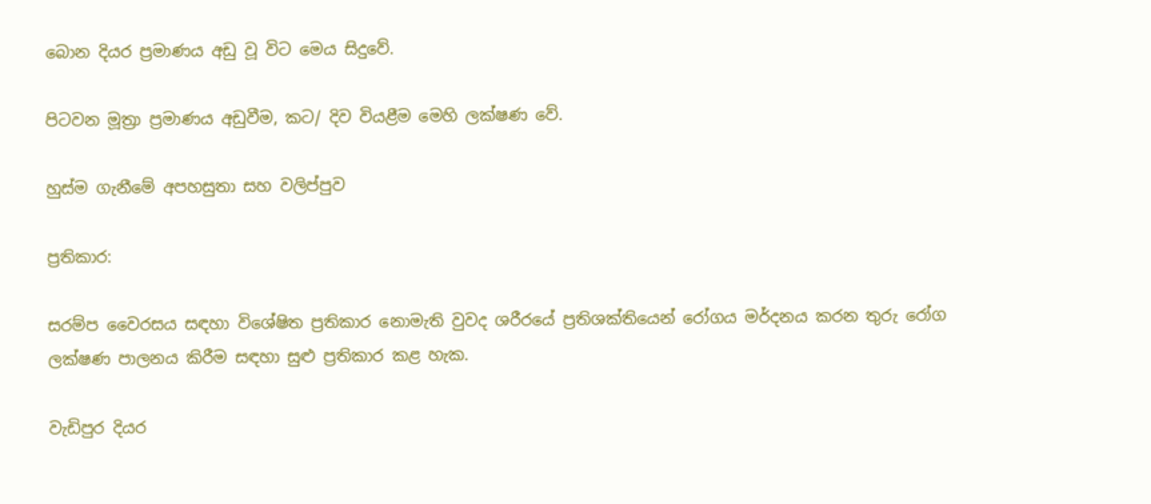බොන දියර ප්‍රමාණය අඩු වූ විට මෙය සිදුවේ.

පිටවන මූත්‍රා ප්‍රමාණය අඩුවීම, කට/ දිව වියළීම මෙහි ලක්ෂණ වේ.

හුස්ම ගැනීමේ අපහසුතා සහ වලිප්පුව

ප්‍රතිකාර:

සරම්ප වෛරසය සඳහා විශේෂිත ප්‍රතිකාර නොමැති වුවද ශරීරයේ ප්‍රතිශක්තියෙන් රෝගය මර්දනය කරන තුරු රෝග ලක්ෂණ පාලනය කිරීම සඳහා සුළු ප්‍රතිකාර කළ හැක.

වැඩිපුර දියර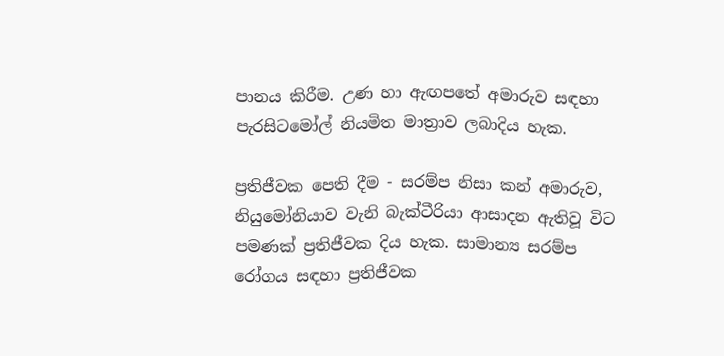පානය කිරීම. උණ හා ඇඟපතේ අමාරුව සඳහා පැරසිටමෝල් නියමිත මාත්‍රාව ලබාදිය හැක.

ප්‍රතිජීවක පෙති දීම - සරම්ප නිසා කන් අමාරුව, නියුමෝනියාව වැනි බැක්ටීරියා ආසාදන ඇතිවූ විට පමණක් ප්‍රතිජීවක දිය හැක. සාමාන්‍ය සරම්ප රෝගය සඳහා ප්‍රතිජීවක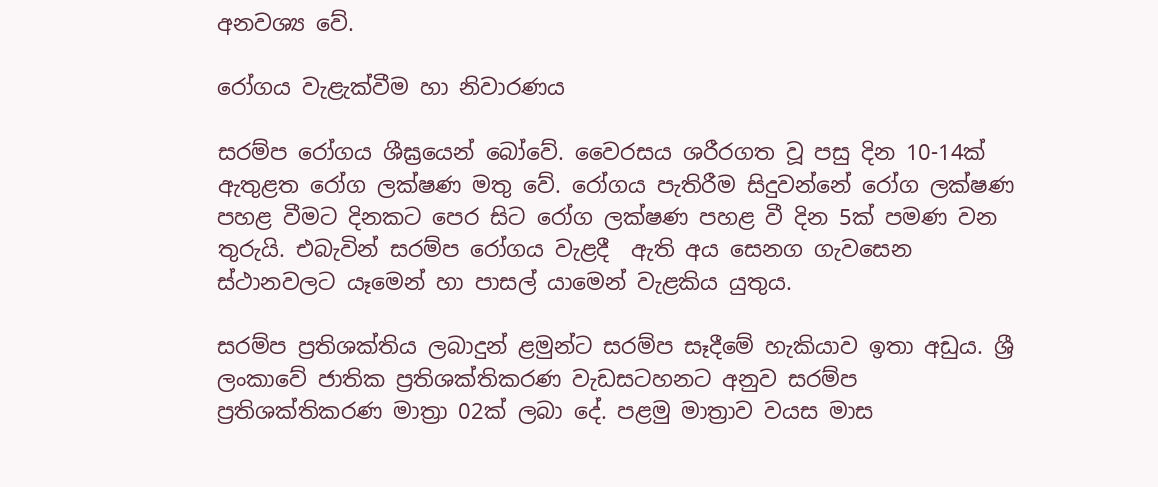අනවශ්‍ය වේ.

රෝගය වැළැක්වීම හා නිවාරණය

සරම්ප රෝගය ශීඝ්‍රයෙන් බෝවේ. වෛරසය ශරීරගත වූ පසු දින 10-14ක් ඇතුළත රෝග ලක්ෂණ මතු වේ. රෝගය පැතිරීම සිදුවන්නේ රෝග ලක්ෂණ පහළ වීමට දිනකට පෙර සිට රෝග ලක්ෂණ පහළ වී දින 5ක් පමණ වන තුරුයි. එබැවින් සරම්ප රෝගය වැළදී  ඇති අය සෙනග ගැවසෙන ස්ථානවලට යෑමෙන් හා පාසල් යාමෙන් වැළකිය යුතුය.

සරම්ප ප්‍රතිශක්තිය ලබාදුන් ළමුන්ට සරම්ප සෑදීමේ හැකියාව ඉතා අඩුය. ශ්‍රී ලංකාවේ ජාතික ප්‍රතිශක්තිකරණ වැඩසටහනට අනුව සරම්ප ප්‍රතිශක්තිකරණ මාත්‍රා 02ක් ලබා දේ. පළමු මාත්‍රාව වයස මාස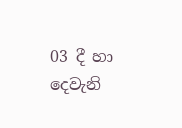03 දී හා දෙවැනි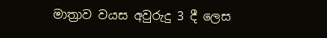මාත්‍රාව වයස අවුරුදු 3 දී ලෙස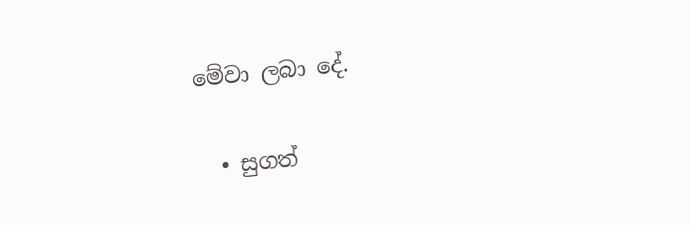මේවා ලබා දේ.

  • සුගත්